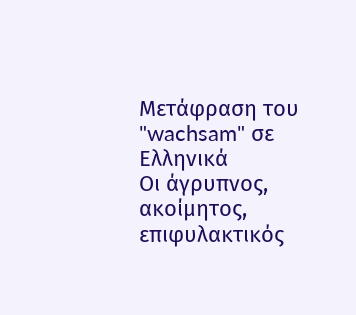Μετάφραση του "wachsam" σε Ελληνικά
Οι άγρυπνος, ακοίμητος, επιφυλακτικός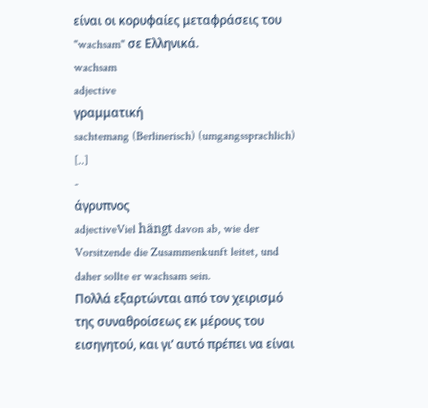είναι οι κορυφαίες μεταφράσεις του "wachsam" σε Ελληνικά.
wachsam
adjective
γραμματική
sachtemang (Berlinerisch) (umgangssprachlich) [..]
-
άγρυπνος
adjectiveViel hängt davon ab, wie der Vorsitzende die Zusammenkunft leitet, und daher sollte er wachsam sein.
Πολλά εξαρτώνται από τον χειρισμό της συναθροίσεως εκ μέρους του εισηγητού, και γι’ αυτό πρέπει να είναι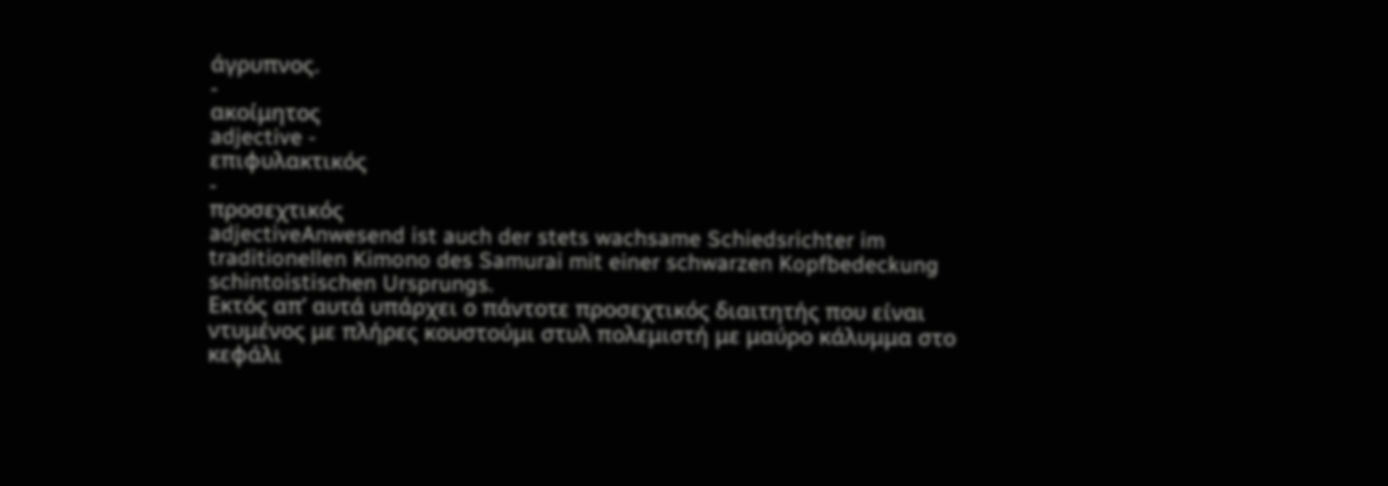άγρυπνος.
-
ακοίμητος
adjective -
επιφυλακτικός
-
προσεχτικός
adjectiveAnwesend ist auch der stets wachsame Schiedsrichter im traditionellen Kimono des Samurai mit einer schwarzen Kopfbedeckung schintoistischen Ursprungs.
Εκτός απ’ αυτά υπάρχει ο πάντοτε προσεχτικός διαιτητής που είναι ντυμένος με πλήρες κουστούμι στυλ πολεμιστή με μαύρο κάλυμμα στο κεφάλι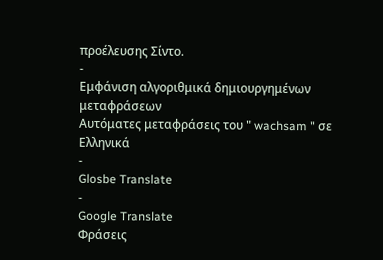προέλευσης Σίντο.
-
Εμφάνιση αλγοριθμικά δημιουργημένων μεταφράσεων
Αυτόματες μεταφράσεις του " wachsam " σε Ελληνικά
-
Glosbe Translate
-
Google Translate
Φράσεις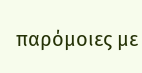παρόμοιες με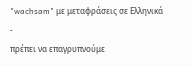"wachsam" με μεταφράσεις σε Ελληνικά
-
πρέπει να επαγρυπνούμε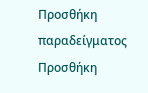Προσθήκη παραδείγματος
Προσθήκη